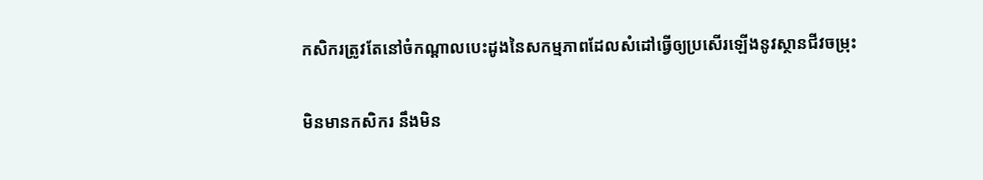កសិករត្រូវតែនៅចំកណ្តាលបេះដូងនៃសកម្មភាពដែលសំដៅធ្វើឲ្យប្រសើរឡើងនូវស្ថានជីវចម្រុះ

មិនមានកសិករ នឹងមិន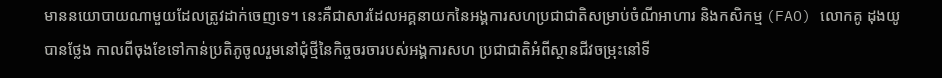មាននយោបាយណាមួយដែលត្រូវដាក់ចេញទេ។ នេះគឺជាសារដែលអគ្គនាយកនៃអង្គការសហប្រជាជាតិសម្រាប់ចំណីអាហារ និងកសិកម្ម (FAO) លោកគូ ដុងយូ បានថ្លែង កាលពីចុងខែទៅកាន់ប្រតិភូចូលរួមនៅជុំថ្មីនៃកិច្ចចរចារបស់អង្គការសហ ប្រជាជាតិអំពីស្ថានជីវចម្រុះនៅទី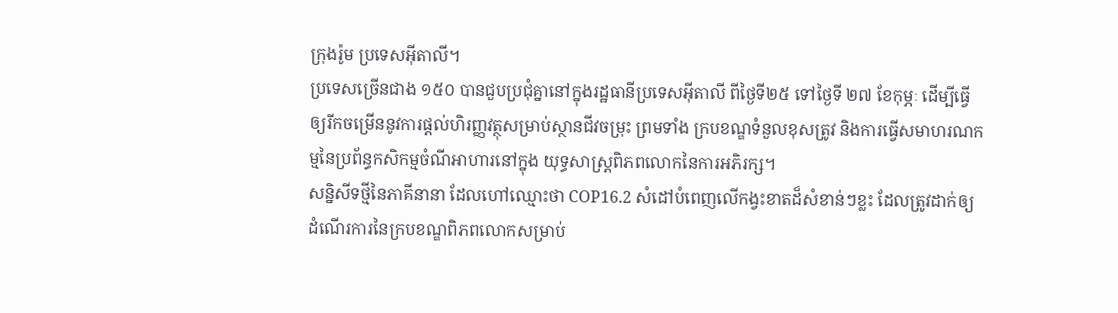ក្រុងរ៉ូម ប្រទេសអ៊ីតាលី។
ប្រទេសច្រើនជាង ១៥០ បានជួបប្រជុំគ្នានៅក្នុងរដ្ឋធានីប្រទេសអ៊ីតាលី ពីថ្ងៃទី២៥ ទៅថ្ងៃទី ២៧ ខែកុម្ភៈ ដើម្បីធ្វើឲ្យរីកចម្រើននូវការផ្តល់ហិរញ្ញវត្ថុសម្រាប់ស្ថានជីវចម្រុះ ព្រមទាំង ក្របខណ្ឌទំនួលខុសត្រូវ និងការធ្វើសមាហរណកម្មនៃប្រព័ន្ធកសិកម្មចំណីអាហារនៅក្នុង យុទ្ធសាស្រ្តពិភពលោកនៃការអភិរក្ស។
សន្និសីទថ្មីនៃភាគីនានា ដែលហៅឈ្មោះថា COP16.2 សំដៅបំពេញលើកង្វះខាតដ៏សំខាន់ៗខ្លះ ដែលត្រូវដាក់ឲ្យដំណើរការនៃក្របខណ្ឌពិភពលោកសម្រាប់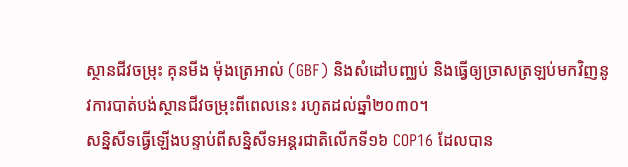ស្ថានជីវចម្រុះ គុនមីង ម៉ុងត្រេអាល់ (GBF) និងសំដៅបញ្ឈប់ និងធ្វើឲ្យច្រាសត្រឡប់មកវិញនូវការបាត់បង់ស្ថានជីវចម្រុះពីពេលនេះ រហូតដល់ឆ្នាំ២០៣០។
សន្និសីទធ្វើឡើងបន្ទាប់ពីសន្និសីទអន្តរជាតិលើកទី១៦ COP16 ដែលបាន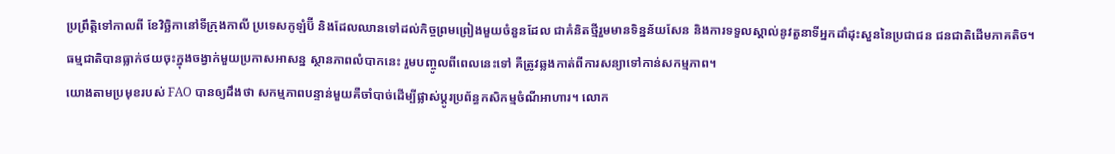ប្រព្រឹត្តិទៅកាលពី ខែវិច្ឆិកានៅទីក្រុងកាលី ប្រទេសកូឡំប៊ី និងដែលឈានទៅដល់កិច្ចព្រមព្រៀងមួយចំនួនដែល ជាគំនិតថ្មីរួមមានទិន្នន័យសែន និងការទទួលស្គាល់នូវតួនាទីអ្នកដាំដុះសួននៃប្រជាជន ជនជាតិដើមភាគតិច។
ធម្មជាតិបានធ្លាក់ថយចុះក្នុងចង្វាក់មួយប្រកាសអាសន្ន ស្ថានភាពលំបាកនេះ រួមបញ្ចូលពីពេលនេះទៅ គឺត្រូវឆ្លងកាត់ពីការសន្យាទៅកាន់សកម្មភាព។
យោងតាមប្រមុខរបស់ FAO បានឲ្យដឹងថា សកម្មភាពបន្ទាន់មួយគឺចាំបាច់ដើម្បីផ្លាស់ប្តូរប្រព័ន្ធកសិកម្មចំណីអាហារ។ លោក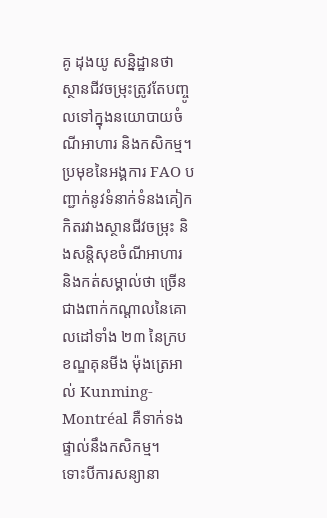គូ ដុងយូ សន្និដ្ឋានថា ស្ថានជីវចម្រុះត្រូវតែបញ្ចូលទៅក្នុងនយោបាយចំណីអាហារ និងកសិកម្ម។
ប្រមុខនៃអង្គការ FAO បញ្ជាក់នូវទំនាក់ទំនងគៀកកិតរវាងស្ថានជីវចម្រុះ និងសន្តិសុខចំណីអាហារ និងកត់សម្គាល់ថា ច្រើនជាងពាក់កណ្តាលនៃគោលដៅទាំង ២៣ នៃក្របខណ្ឌគុនមីង ម៉ុងត្រេអាល់ Kunming-Montréal គឺទាក់ទងផ្ទាល់នឹងកសិកម្ម។
ទោះបីការសន្យានា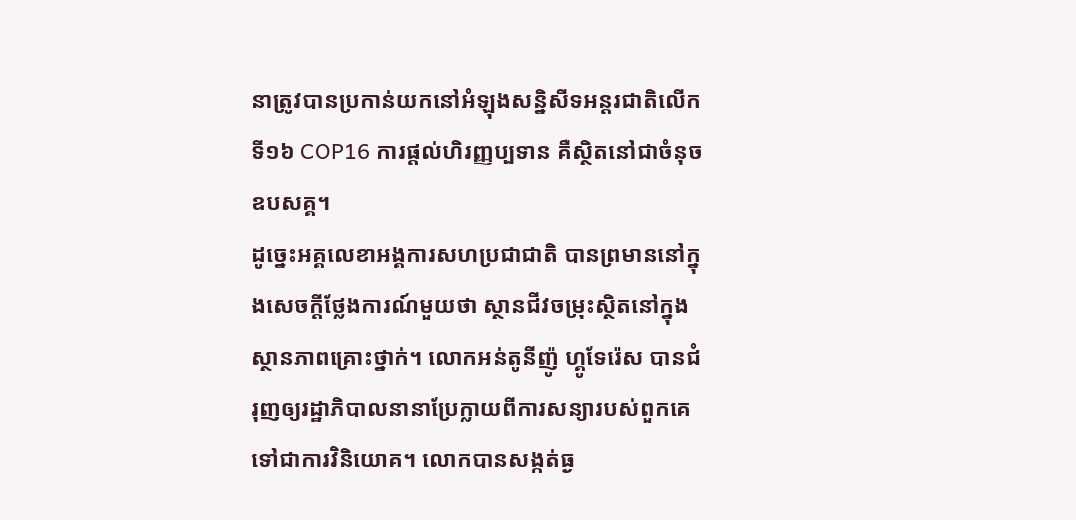នាត្រូវបានប្រកាន់យកនៅអំឡុងសន្និសីទអន្តរជាតិលើកទី១៦ COP16 ការផ្តល់ហិរញ្ញប្បទាន គឺស្ថិតនៅជាចំនុចឧបសគ្គ។
ដូច្នេះអគ្គលេខាអង្គការសហប្រជាជាតិ បានព្រមាននៅក្នុងសេចក្តីថ្លែងការណ៍មួយថា ស្ថានជីវចម្រុះស្ថិតនៅក្នុងស្ថានភាពគ្រោះថ្នាក់។ លោកអន់តូនីញ៉ូ ហ្គូទែរ៉េស បានជំរុញឲ្យរដ្ឋាភិបាលនានាប្រែក្លាយពីការសន្យារបស់ពួកគេទៅជាការវិនិយោគ។ លោកបានសង្កត់ធ្ង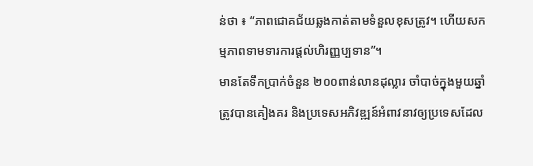ន់ថា ៖ “ភាពជោគជ័យឆ្លងកាត់តាមទំនួលខុសត្រូវ។ ហើយសកម្មភាពទាមទារការផ្តល់ហិរញ្ញប្បទាន”។
មានតែទឹកប្រាក់ចំនួន ២០០ពាន់លានដុល្លារ ចាំបាច់ក្នុងមួយឆ្នាំ ត្រូវបានគៀងគរ និងប្រទេសអភិវឌ្ឍន៍អំពាវនាវឲ្យប្រទេសដែល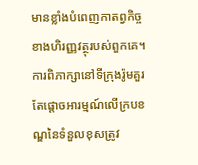មានខ្លាំងបំពេញកាតព្វកិច្ចខាងហិរញ្ញវត្ថុរបស់ពួកគេ។
ការពិភាក្សានៅទីក្រុងរ៉ូមគួរតែផ្តោចអារម្មណ៍លើក្របខណ្ឌនៃទំនួលខុសត្រូវ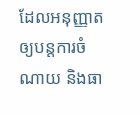ដែលអនុញ្ញាតឲ្យបន្តការចំណាយ និងធា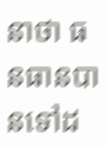នាថា ធនធានបានទៅដ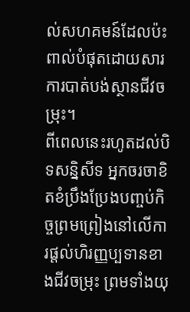ល់សហគមន៍ដែលប៉ះពាល់បំផុតដោយសារការបាត់បង់ស្ថានជីវចម្រុះ។
ពីពេលនេះរហូតដល់បិទសន្និសីទ អ្នកចរចាខិតខំប្រឹងប្រែងបញ្ចប់កិច្ចព្រមព្រៀងនៅលើការផ្តល់ហិរញ្ញប្បទានខាងជីវចម្រុះ ព្រមទាំងយុ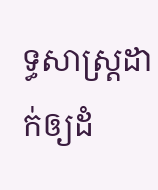ទ្ធសាស្រ្តដាក់ឲ្យដំ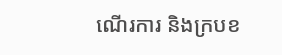ណើរការ និងក្របខ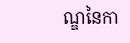ណ្ឌនៃកា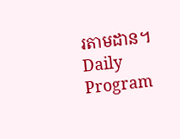រតាមដាន។
Daily Program